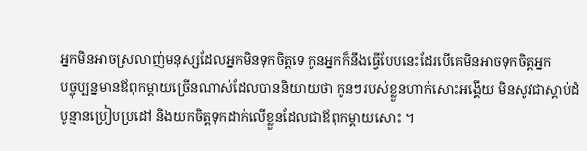អ្នកមិនអាចស្រលាញ់មនុស្សដែលអ្នកមិនទុកចិត្តទេ កូនអ្នកក៏នឹងធ្វើបែបនេះដែរបើគេមិនអាចទុកចិត្តអ្នក
បច្ចុប្បន្នមានឪពុកម្តាយច្រើនណាស់ដែលបាននិយាយថា កូនៗរបស់ខ្លួនហាក់សោះអង្គើយ មិនសូវជាស្ដាប់ដំបូន្មានប្រៀបប្រដៅ និងយកចិត្តទុកដាក់លើខ្លួនដែលជាឪពុកម្តាយសោះ ។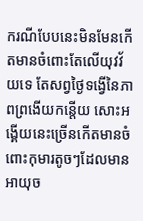ករណីបែបនេះមិនមែនកើតមានចំពោះតែលើយុវវ័យទេ តែសព្វថ្ងៃទង្វើនៃភាពព្រងើយកន្តើយ សោះអង្គើយនេះច្រើនកើតមានចំពោះកុមារតូចៗដែលមានអាយុច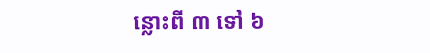ន្លោះពី ៣ ទៅ ៦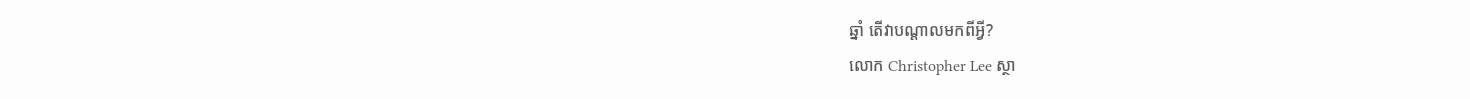ឆ្នាំ តើវាបណ្ដាលមកពីអ្វី?
លោក Christopher Lee ស្ថា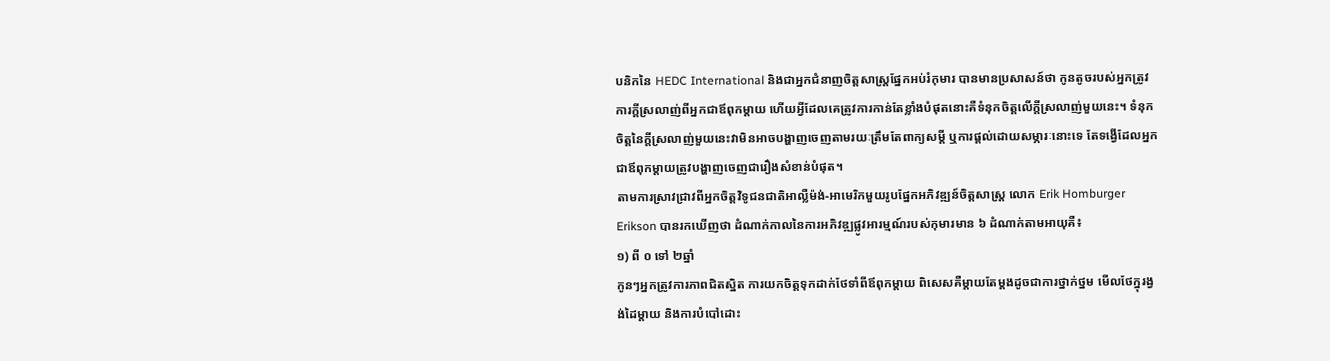បនិកនៃ HEDC International និងជាអ្នកជំនាញចិត្តសាស្ត្រផ្នែកអប់រំកុមារ បានមានប្រសាសន៍ថា កូនតូចរបស់អ្នកត្រូវការក្តីស្រលាញ់ពីអ្នកជាឪពុកម្តាយ ហើយអ្វីដែលគេត្រូវការកាន់តែខ្លាំងបំផុតនោះគឺទំនុកចិត្តលើក្តីស្រលាញ់មួយនេះ។ ទំនុកចិត្តនៃក្តីស្រលាញ់មួយនេះវាមិនអាចបង្ហាញចេញតាមរយៈត្រឹមតែពាក្យសម្តី ឬការផ្តល់ដោយសម្ភារៈនោះទេ តែទង្វើដែលអ្នកជាឪពុកម្តាយត្រូវបង្ហាញចេញជារឿងសំខាន់បំផុត។
តាមការស្រាវជ្រាវពីអ្នកចិត្តវិទូជនជាតិអាល្លឺម៉ង់-អាមេរិកមួយរូបផ្នែកអភិវឌ្ឍន៍ចិត្តសាស្រ្ត លោក Erik Homburger Erikson បានរកឃើញថា ដំណាក់កាលនៃការអភិវឌ្ឍផ្លូវអារម្មណ៍របស់កុមារមាន ៦ ដំណាក់តាមអាយុគឺ៖
១) ពី ០ ទៅ ២ឆ្នាំ
កូនៗអ្នកត្រូវការភាពជិតស្និត ការយកចិត្តទុកដាក់ថែទាំពីឪពុកម្តាយ ពិសេសគឺម្តាយតែម្តងដូចជាការថ្នាក់ថ្នម មើលថែក្នុរង្វង់ដៃម្តាយ និងការបំបៅដោះ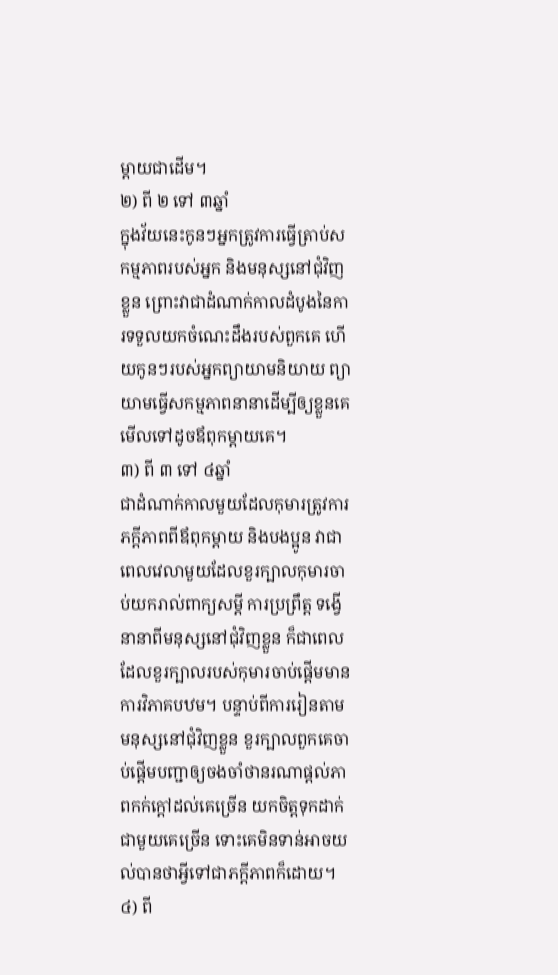ម្តាយជាដើម។
២) ពី ២ ទៅ ៣ឆ្នាំ
ក្នុងវ័យនេះកូនៗអ្នកត្រូវការធ្វើត្រាប់សកម្មភាពរបស់អ្នក និងមនុស្សនៅជុំវិញខ្លួន ព្រោះវាជាដំណាក់កាលដំបូងនៃការទទួលយកចំណេះដឹងរបស់ពួកគេ ហើយកូនៗរបស់អ្នកព្យាយាមនិយាយ ព្យាយាមធ្វើសកម្មភាពនានាដើម្បីឲ្យខ្លួនគេមើលទៅដូចឪពុកម្តាយគេ។
៣) ពី ៣ ទៅ ៤ឆ្នាំ
ជាដំណាក់កាលមួយដែលកុមារត្រូវការភក្តីភាពពីឪពុកម្តាយ និងបងប្អូន វាជាពេលវេលាមួយដែលខួរក្បាលកុមារចាប់យករាល់ពាក្យសម្តី ការប្រព្រឹត្ត ទង្វើនានាពីមនុស្សនៅជុំវិញខ្លួន ក៏ជាពេលដែលខួរក្បាលរបស់កុមារចាប់ផ្តើមមានការវិភាគបឋម។ បន្ទាប់ពីការរៀនតាមមនុស្សនៅជុំវិញខ្លួន ខួរក្បាលពួកគេចាប់ផ្តើមបញ្ជាឲ្យចងចាំថានរណាផ្តល់ភាពកក់ក្តៅដល់គេច្រើន យកចិត្តទុកដាក់ជាមួយគេច្រើន ទោះគេមិនទាន់អាចយល់បានថាអ្វីទៅជាភក្តីភាពក៏ដោយ។
៤) ពី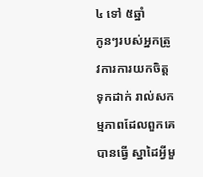៤ ទៅ ៥ឆ្នាំ
កូនៗរបស់អ្នកត្រូវការការយកចិត្តទុកដាក់ រាល់សកម្មភាពដែលពួកគេបានធ្វើ ស្នាដៃអ្វីមួ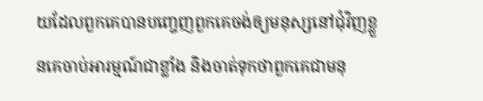យដែលពួកគេបានបញ្ចេញពួកគេចង់ឲ្យមនុស្សនៅជុំវិញខ្លួនគេចាប់អារម្មណ៍ជាខ្លាំង និងចាត់ទុកថាពួកគេជាមនុ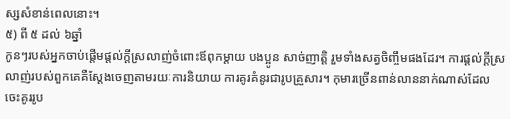ស្សសំខាន់ពេលនោះ។
៥) ពី ៥ ដល់ ៦ឆ្នាំ
កូនៗរបស់អ្នកចាប់ផ្តើមផ្តល់ក្តីស្រលាញ់ចំពោះឪពុកម្តាយ បងប្អូន សាច់ញាត្តិ រួមទាំងសត្វចិញ្ចឹមផងដែរ។ ការផ្តល់ក្តីស្រលាញ់របស់ពួកគេគឺស្តែងចេញតាមរយៈការនិយាយ ការគូរគំនូរជារូបគ្រួសារ។ កុមារច្រើនពាន់លាននាក់ណាស់ដែលចេះគូររូប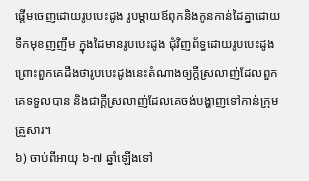ផ្តើមចេញដោយរូបបេះដូង រូបម្តាយឪពុកនិងកូនកាន់ដៃគ្នាដោយទឹកមុខញញឹម ក្នុងដៃមានរូបបេះដូង ជុំវិញព័ទ្ធដោយរូបបេះដូង ព្រោះពួកគេដឹងថារូបបេះដូងនេះតំណាងឲ្យក្តីស្រលាញ់ដែលពួកគេទទួលបាន និងជាក្តីស្រលាញ់ដែលគេចង់បង្ហាញទៅកាន់ក្រុមគ្រួសារ។
៦) ចាប់ពីអាយុ ៦-៧ ឆ្នាំឡើងទៅ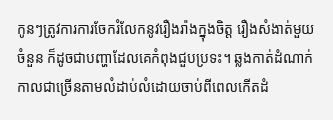កូនៗត្រូវការការចែករំលែកនូវរឿងរ៉ាងក្នុងចិត្ត រឿងសំងាត់មួយចំនួន ក៏ដូចជាបញ្ហាដែលគេកំពុងជួបប្រទះ។ ឆ្លងកាត់ដំណាក់កាលជាច្រើនតាមលំដាប់លំដោយចាប់ពីពេលកើតដំ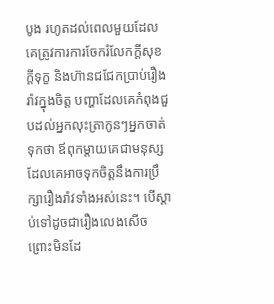បូង រហូតដល់ពេលមួយដែលគេត្រូវការការចែករំលែកក្តីសុខ ក្តីទុក្ខ និងហ៊ានជជែកប្រាប់រឿងរ៉ាវក្នុងចិត្ត បញ្ហាដែលគេកំពុងជួបដល់អ្នកលុះត្រាកូនៗអ្នកចាត់ទុកថា ឪពុកម្តាយគេជាមនុស្សដែលគេអាចទុកចិត្តនឹងការប្រឹក្សារឿងរ៉ាវទាំងអស់នេះ។ បើស្តាប់ទៅដូចជារឿងលេងសើច ព្រោះមិនដែ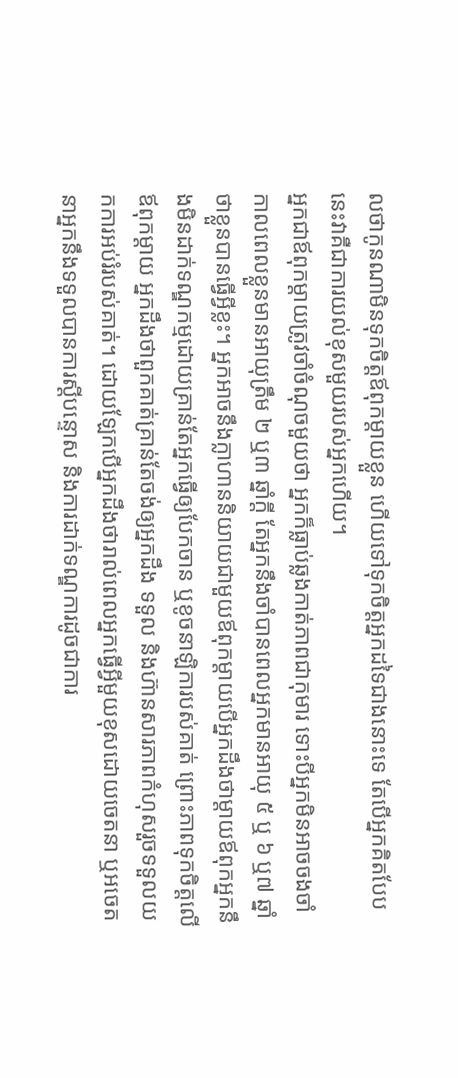លថាកូនណាមិនទុកចិត្តឪពុកម្តាយខ្លួន ហើយទៅទុកចិត្តអ្នកដទៃជាងនោះទេ តែបើអ្នកគិតបែបនេះវាគឺជាការយល់ខុសមួយរបស់អ្នកហើយ។
អ្នកជាឪពុកម្តាយត្រូវចាំចំណុចមួយថា អ្នកក៏ធ្លាប់ឆ្លងកាត់ភាពជាកុមារ ទោះបីអ្នកមិនអាចចងចាំកាលពេលខ្លួនមានអាយុត្រឹម ២ ឬ៣ ឆ្នាំក្តី តែអ្នកនឹងចាំបានពេលអ្នកមានអាយុ ៥ ឬ ៦ ឬ៧ ឆ្នាំថាខ្លួនបានធ្វើអ្វីខ្លះ។ អ្នកអាចនឹងក្លាហាននិយាយជាមួយឪពុកម្តាយបើអ្នកដឹងថាម្តាយឪពុកអ្នកនឹងមិនដាក់ទណ្ឌកម្មដោយគ្រាន់តែអ្នកធ្វើឲ្យបែកចាន ឬខូចនាឡិការបស់គាត់ ព្រោះភាពទុកចិត្តលើឪពុកម្តាយ អ្នកដឹងថាពួកគាត់គ្រាន់តែចង់ឲ្យអ្នកដឹង ទទួល និងហ៊ានសារភាពកំហុសរួចទទួលយកការអប់រំរបស់គាត់។ ដោយឡែកបើអ្នកដឹងថារាល់ពេលអ្នកធ្វើអ្វីមួយខុសដោយចេតនា ឬអចេតនាអ្នកនឹងទទួលបានការស្តីបន្ទោស និងការដាក់ទណ្ឌការដូចជាការ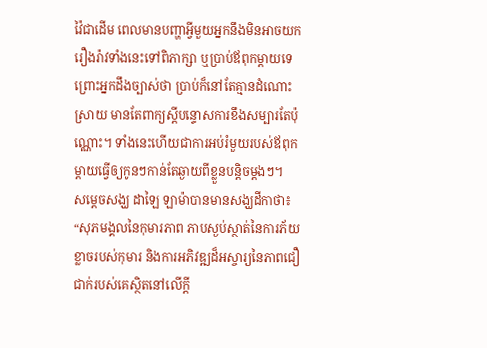វ៉ៃជាដើម ពេលមានបញ្ហាអ្វីមួយអ្នកនឹងមិនអាចយករឿងរ៉ាវទាំងនេះទៅពិភាក្សា ឬប្រាប់ឪពុកម្តាយទេព្រោះអ្នកដឹងច្បាស់ថា ប្រាប់ក៏នៅតែគ្មានដំណោះស្រាយ មានតែពាក្យស្តីបន្ទោសការខឹងសម្បារតែប៉ុណ្ណោះ។ ទាំងនេះហើយជាការអប់រំមួយរបស់ឪពុកម្តាយធ្វើឲ្យកូនៗកាន់តែឆ្ងាយពីខ្លួនបន្តិចម្តងៗ។
សម្ដេចសង្ឃ ដាឡៃ ឡាម៉ាបានមានសង្ឃដីកាថា៖ “សុភមង្គលនៃកុមារភាព ភាបស្ងប់ស្ថាត់នៃការភ័យខ្លាចរបស់កុមារ និងការអភិវឌ្ឍដ៏អស្ចារ្យនៃភាពជឿជាក់របស់គេស្ថិតនៅលើក្តី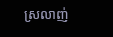ស្រលាញ់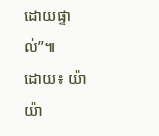ដោយផ្ទាល់”៕
ដោយ៖ យ៉ាយ៉ា